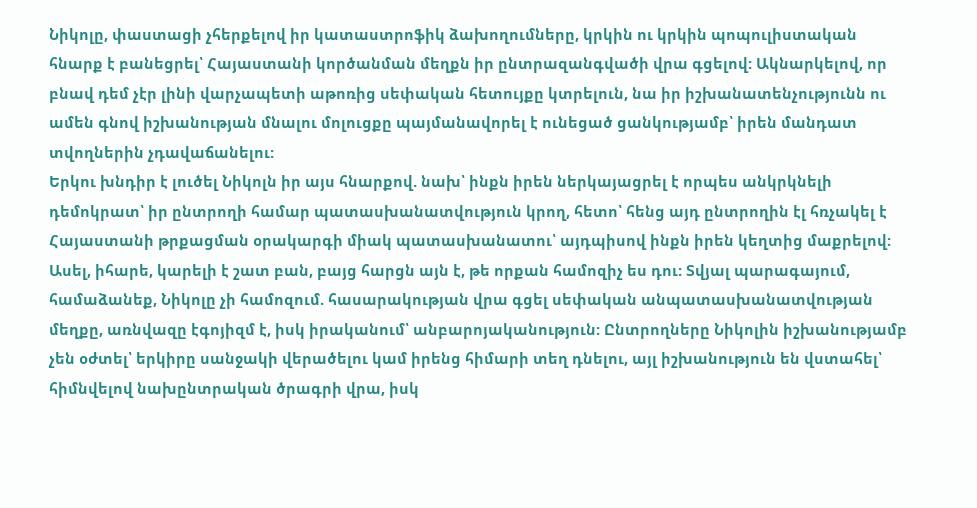Նիկոլը, փաստացի չհերքելով իր կատաստրոֆիկ ձախողումները, կրկին ու կրկին պոպուլիստական հնարք է բանեցրել՝ Հայաստանի կործանման մեղքն իր ընտրազանգվածի վրա գցելով: Ակնարկելով, որ բնավ դեմ չէր լինի վարչապետի աթոռից սեփական հետույքը կտրելուն, նա իր իշխանատենչությունն ու ամեն գնով իշխանության մնալու մոլուցքը պայմանավորել է ունեցած ցանկությամբ՝ իրեն մանդատ տվողներին չդավաճանելու:
Երկու խնդիր է լուծել Նիկոլն իր այս հնարքով. նախ՝ ինքն իրեն ներկայացրել է որպես անկրկնելի դեմոկրատ՝ իր ընտրողի համար պատասխանատվություն կրող, հետո՝ հենց այդ ընտրողին էլ հռչակել է Հայաստանի թրքացման օրակարգի միակ պատասխանատու՝ այդպիսով ինքն իրեն կեղտից մաքրելով:
Ասել, իհարե, կարելի է շատ բան, բայց հարցն այն է, թե որքան համոզիչ ես դու: Տվյալ պարագայում, համաձանեք, Նիկոլը չի համոզում. հասարակության վրա գցել սեփական անպատասխանատվության մեղքը, առնվազը էգոյիզմ է, իսկ իրականում՝ անբարոյականություն: Ընտրողները Նիկոլին իշխանությամբ չեն օժտել՝ երկիրը սանջակի վերածելու կամ իրենց հիմարի տեղ դնելու, այլ իշխանություն են վստահել՝ հիմնվելով նախընտրական ծրագրի վրա, իսկ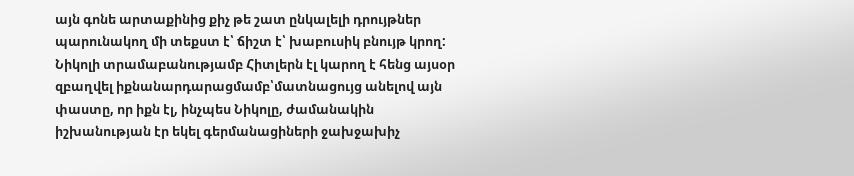այն գոնե արտաքինից քիչ թե շատ ընկալելի դրույթներ պարունակող մի տեքստ է՝ ճիշտ է՝ խաբուսիկ բնույթ կրող:
Նիկոլի տրամաբանությամբ Հիտլերն էլ կարող է հենց այսօր զբաղվել իքնանարդարացմամբ՝մատնացույց անելով այն փաստը, որ իքն էլ, ինչպես Նիկոլը, ժամանակին իշխանության էր եկել գերմանացիների ջախջախիչ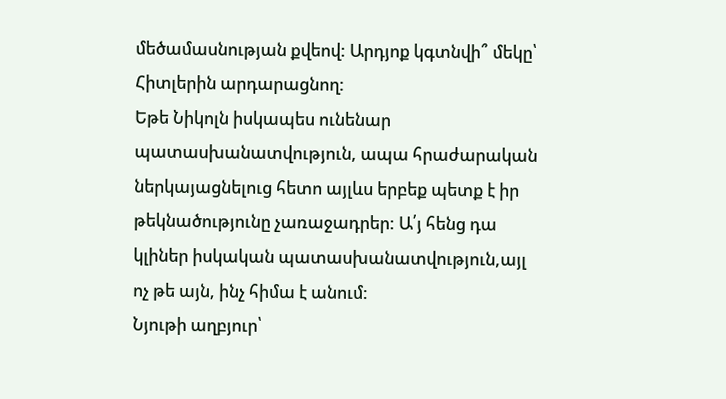մեծամասնության քվեով: Արդյոք կգտնվի՞ մեկը՝ Հիտլերին արդարացնող:
Եթե Նիկոլն իսկապես ունենար պատասխանատվություն, ապա հրաժարական ներկայացնելուց հետո այլևս երբեք պետք է իր թեկնածությունը չառաջադրեր: Ա՛յ հենց դա կլիներ իսկական պատասխանատվություն,այլ ոչ թե այն, ինչ հիմա է անում:
Նյութի աղբյուր՝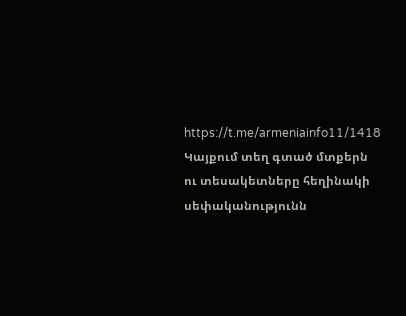https://t.me/armeniainfo11/1418
Կայքում տեղ գտած մտքերն ու տեսակետները հեղինակի սեփականությունն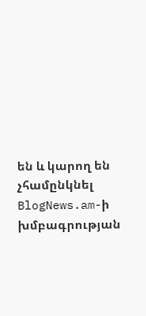են և կարող են չհամընկնել BlogNews.am-ի խմբագրության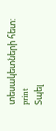տեսակետների հետ:
print
Տպել